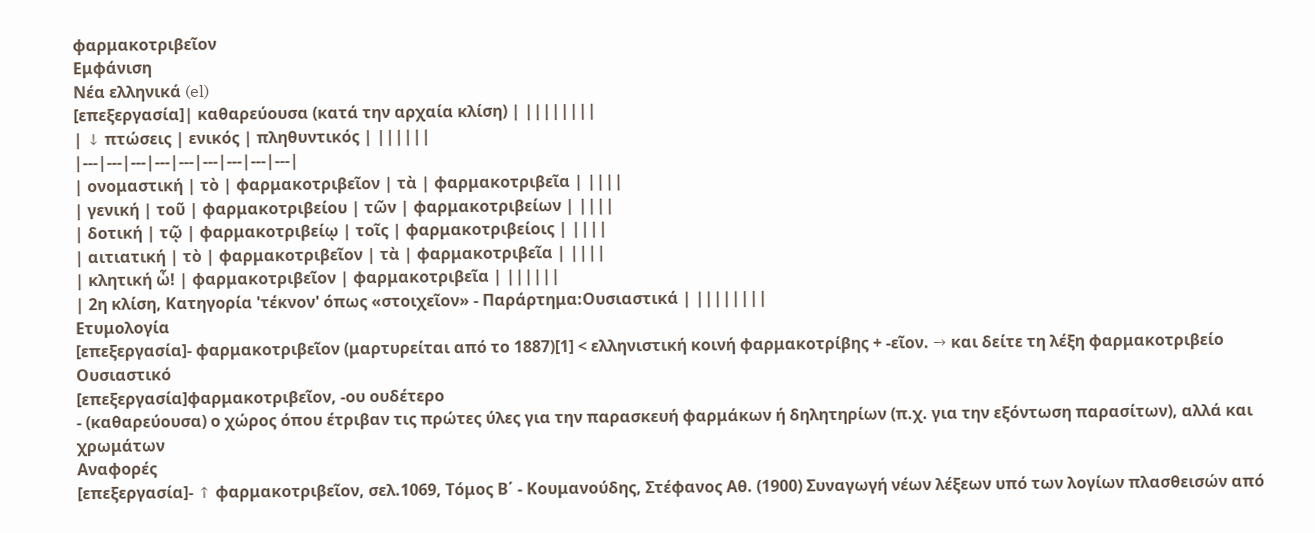φαρμακοτριβεῖον
Εμφάνιση
Νέα ελληνικά (el)
[επεξεργασία]| καθαρεύουσα (κατά την αρχαία κλίση) | ||||||||
| ↓ πτώσεις | ενικός | πληθυντικός | ||||||
|---|---|---|---|---|---|---|---|---|
| ονομαστική | τὸ | φαρμακοτριβεῖον | τὰ | φαρμακοτριβεῖα | ||||
| γενική | τοῦ | φαρμακοτριβείου | τῶν | φαρμακοτριβείων | ||||
| δοτική | τῷ | φαρμακοτριβείῳ | τοῖς | φαρμακοτριβείοις | ||||
| αιτιατική | τὸ | φαρμακοτριβεῖον | τὰ | φαρμακοτριβεῖα | ||||
| κλητική ὦ! | φαρμακοτριβεῖον | φαρμακοτριβεῖα | ||||||
| 2η κλίση, Κατηγορία 'τέκνον' όπως «στοιχεῖον» - Παράρτημα:Ουσιαστικά | ||||||||
Ετυμολογία
[επεξεργασία]- φαρμακοτριβεῖον (μαρτυρείται από το 1887)[1] < ελληνιστική κοινή φαρμακοτρίβης + -εῖον. → και δείτε τη λέξη φαρμακοτριβείο
Ουσιαστικό
[επεξεργασία]φαρμακοτριβεῖον, -ου ουδέτερο
- (καθαρεύουσα) ο χώρος όπου έτριβαν τις πρώτες ύλες για την παρασκευή φαρμάκων ή δηλητηρίων (π.χ. για την εξόντωση παρασίτων), αλλά και χρωμάτων
Αναφορές
[επεξεργασία]- ↑ φαρμακοτριβεῖον, σελ.1069, Τόμος Β΄ - Κουμανούδης, Στέφανος Αθ. (1900) Συναγωγή νέων λέξεων υπό των λογίων πλασθεισών από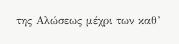της Αλώσεως μέχρι των καθ’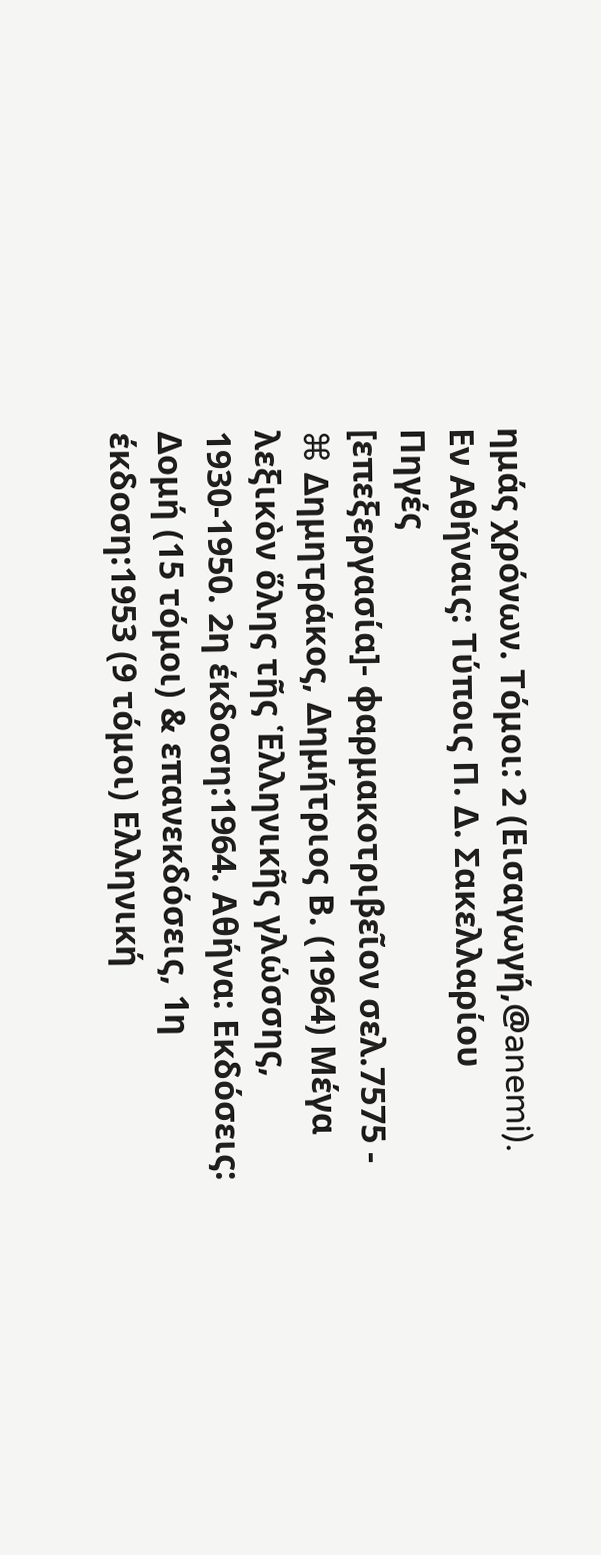ημάς χρόνων. Τόμοι: 2 (Εισαγωγή,@anemi). Εν Αθήναις: Τύποις Π. Δ. Σακελλαρίου
Πηγές
[επεξεργασία]- φαρμακοτριβεῖον σελ.7575 - ⌘ Δημητράκος, Δημήτριος Β. (1964) Μέγα λεξικὸν ὅλης τῆς Ἑλληνικῆς γλώσσης, 1930-1950. 2η έκδοση:1964. Αθήνα: Εκδόσεις: Δομή (15 τόμοι) & επανεκδόσεις, 1η έκδοση:1953 (9 τόμοι) Ελληνική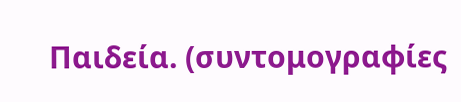Παιδεία. (συντομογραφίες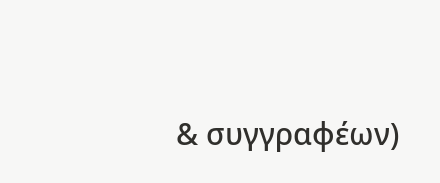& συγγραφέων)